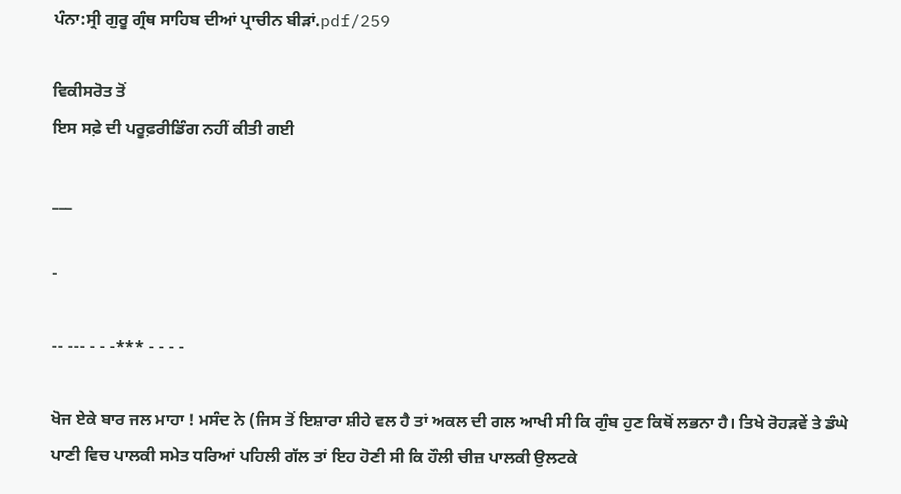ਪੰਨਾ:ਸ੍ਰੀ ਗੁਰੂ ਗ੍ਰੰਥ ਸਾਹਿਬ ਦੀਆਂ ਪ੍ਰਾਚੀਨ ਬੀੜਾਂ.pdf/259

ਵਿਕੀਸਰੋਤ ਤੋਂ
ਇਸ ਸਫ਼ੇ ਦੀ ਪਰੂਫ਼ਰੀਡਿੰਗ ਨਹੀਂ ਕੀਤੀ ਗਈ

___

-

-- --- - - -*** - - - -

ਖੋਜ ਏਕੇ ਬਾਰ ਜਲ ਮਾਹਾ ! ਮਸੰਦ ਨੇ (ਜਿਸ ਤੋਂ ਇਸ਼ਾਰਾ ਸ਼ੀਹੇ ਵਲ ਹੈ ਤਾਂ ਅਕਲ ਦੀ ਗਲ ਆਖੀ ਸੀ ਕਿ ਗੁੰਬ ਹੁਣ ਕਿਥੋਂ ਲਭਨਾ ਹੈ। ਤਿਖੇ ਰੋਹੜਵੇਂ ਤੇ ਡੰਘੇ ਪਾਣੀ ਵਿਚ ਪਾਲਕੀ ਸਮੇਤ ਧਰਿਆਂ ਪਹਿਲੀ ਗੱਲ ਤਾਂ ਇਹ ਹੋਣੀ ਸੀ ਕਿ ਹੌਲੀ ਚੀਜ਼ ਪਾਲਕੀ ਉਲਟਕੇ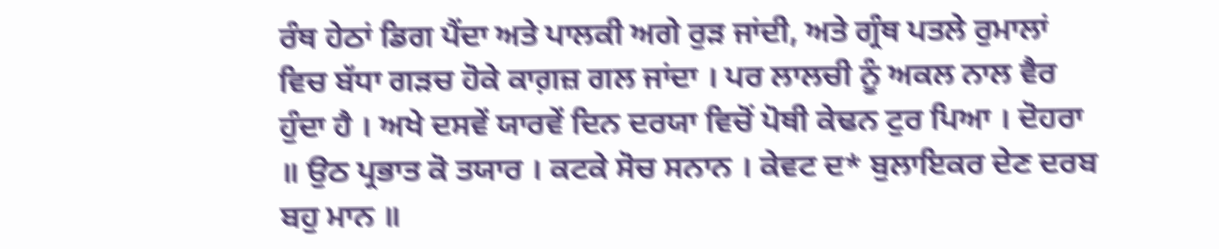ਰੰਥ ਹੇਠਾਂ ਡਿਗ ਪੈਂਦਾ ਅਤੇ ਪਾਲਕੀ ਅਗੇ ਰੁੜ ਜਾਂਦੀ, ਅਤੇ ਗ੍ਰੰਥ ਪਤਲੇ ਰੁਮਾਲਾਂ ਵਿਚ ਬੱਧਾ ਗੜਚ ਹੋਕੇ ਕਾਗ਼ਜ਼ ਗਲ ਜਾਂਦਾ । ਪਰ ਲਾਲਚੀ ਨੂੰ ਅਕਲ ਨਾਲ ਵੈਰ ਹੁੰਦਾ ਹੈ । ਅਖੇ ਦਸਵੇਂ ਯਾਰਵੇਂ ਦਿਨ ਦਰਯਾ ਵਿਚੋਂ ਪੋਥੀ ਕੇਢਨ ਟੁਰ ਪਿਆ । ਦੋਹਰਾ ॥ ਉਠ ਪ੍ਰਭਾਤ ਕੋ ਤਯਾਰ । ਕਟਕੇ ਸੋਚ ਸਨਾਨ । ਕੇਵਟ ਦ* ਬੁਲਾਇਕਰ ਦੇਣ ਦਰਬ ਬਹੁ ਮਾਨ ॥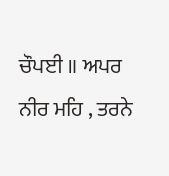ਚੌਪਈ ॥ ਅਪਰ ਨੀਰ ਮਹਿ , ਤਰਨੇ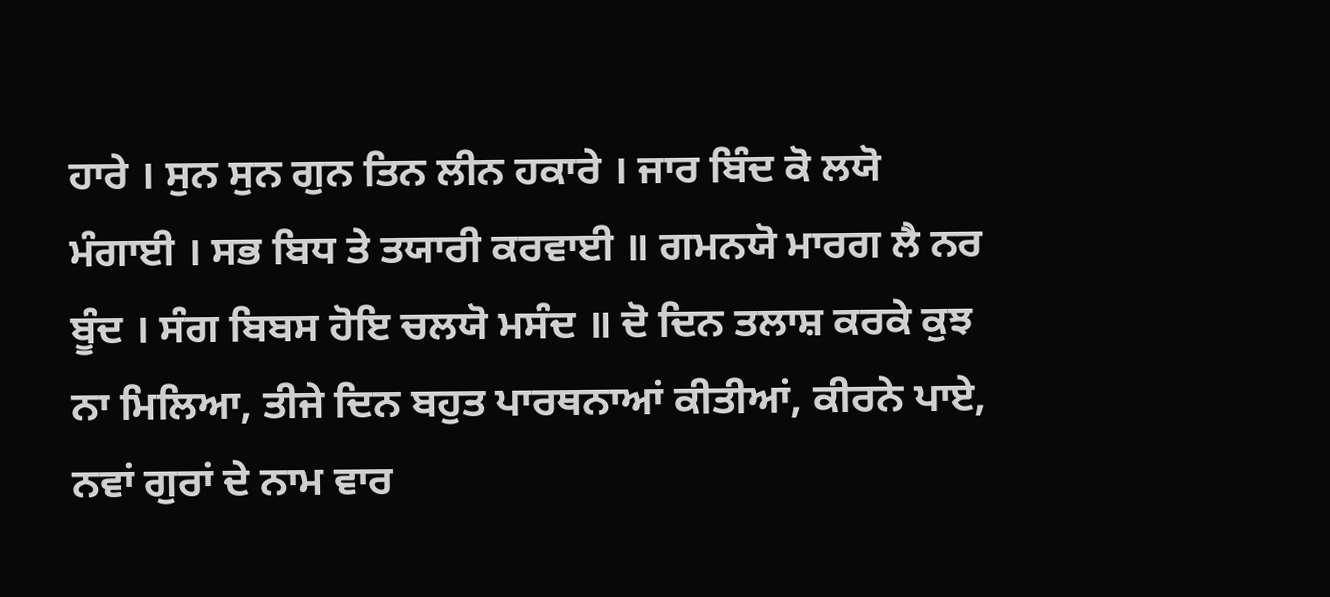ਹਾਰੇ । ਸੁਨ ਸੁਨ ਗੁਨ ਤਿਨ ਲੀਨ ਹਕਾਰੇ । ਜਾਰ ਬਿੰਦ ਕੋ ਲਯੋ ਮੰਗਾਈ । ਸਭ ਬਿਧ ਤੇ ਤਯਾਰੀ ਕਰਵਾਈ ॥ ਗਮਨਯੋ ਮਾਰਗ ਲੈ ਨਰ ਬੂੰਦ । ਸੰਗ ਬਿਬਸ ਹੋਇ ਚਲਯੋ ਮਸੰਦ ॥ ਦੋ ਦਿਨ ਤਲਾਸ਼ ਕਰਕੇ ਕੁਝ ਨਾ ਮਿਲਿਆ, ਤੀਜੇ ਦਿਨ ਬਹੁਤ ਪਾਰਥਨਾਆਂ ਕੀਤੀਆਂ, ਕੀਰਨੇ ਪਾਏ, ਨਵਾਂ ਗੁਰਾਂ ਦੇ ਨਾਮ ਵਾਰ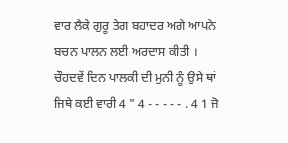ਵਾਰ ਲੈਕੇ ਗੁਰੂ ਤੇਗ ਬਹਾਦਰ ਅਗੇ ਆਪਨੇ ਬਚਨ ਪਾਲਨ ਲਈ ਅਰਦਾਸ ਕੀਤੀ । ਚੌਹਦਵੇਂ ਦਿਨ ਪਾਲਕੀ ਦੀ ਮੁਨੀ ਨੂੰ ਉਸੇ ਥਾਂ ਜਿਥੇ ਕਈ ਵਾਰੀ 4 " 4 - - - - - . 4 1 ਜੋ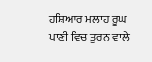ਹਸ਼ਿਆਰ ਮਲਾਹ ਰੂਘ ਪਾਣੀ ਵਿਚ ਤੁਰਨ ਵਾਲੇ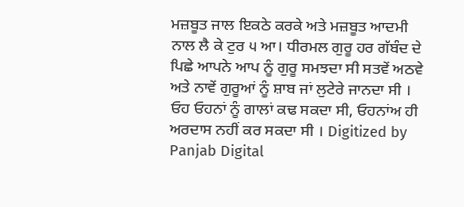ਮਜ਼ਬੂਤ ਜਾਲ ਇਕਠੇ ਕਰਕੇ ਅਤੇ ਮਜ਼ਬੂਤ ਆਦਮੀ ਨਾਲ ਲੈ ਕੇ ਟੁਰ ੫ ਆ। ਧੀਰਮਲ ਗੁਰੂ ਹਰ ਗੱਬੰਦ ਦੇ ਪਿਛੇ ਆਪਨੇ ਆਪ ਨੂੰ ਗੁਰੂ ਸਮਝਦਾ ਸੀ ਸਤਵੇਂ ਅਠਵੇ ਅਤੇ ਨਾਵੇਂ ਗੁਰੂਆਂ ਨੂੰ ਸ਼ਾਬ ਜਾਂ ਲੁਟੇਰੇ ਜਾਨਦਾ ਸੀ । ਓਹ ਓਹਨਾਂ ਨੂੰ ਗਾਲਾਂ ਕਢ ਸਕਦਾ ਸੀ, ਓਹਨਾਂਅ ਹੀ ਅਰਦਾਸ ਨਹੀਂ ਕਰ ਸਕਦਾ ਸੀ । Digitized by Panjab Digital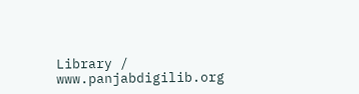Library / www.panjabdigilib.org